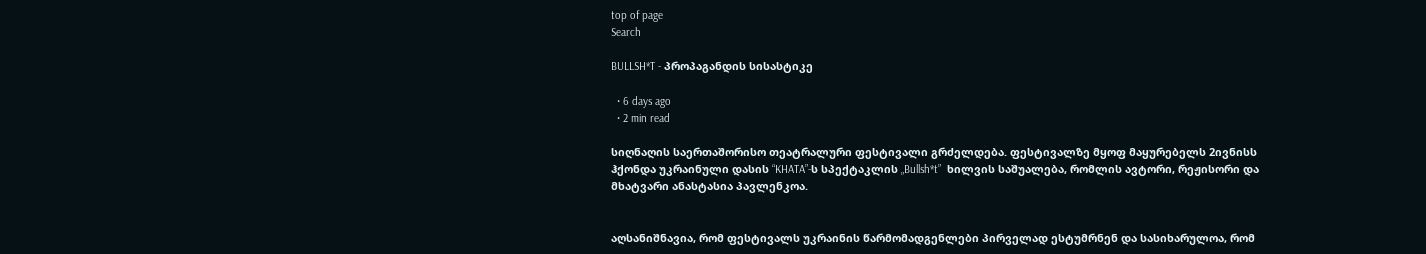top of page
Search

BULLSH*T - პროპაგანდის სისასტიკე

  • 6 days ago
  • 2 min read

სიღნაღის საერთაშორისო თეატრალური ფესტივალი გრძელდება. ფესტივალზე მყოფ მაყურებელს 2ივნისს ჰქონდა უკრაინული დასის “KHATA”-ს სპექტაკლის „Bullsh*t”  ხილვის საშუალება, რომლის ავტორი, რეჟისორი და მხატვარი ანასტასია პავლენკოა.


აღსანიშნავია, რომ ფესტივალს უკრაინის წარმომადგენლები პირველად ესტუმრნენ და სასიხარულოა, რომ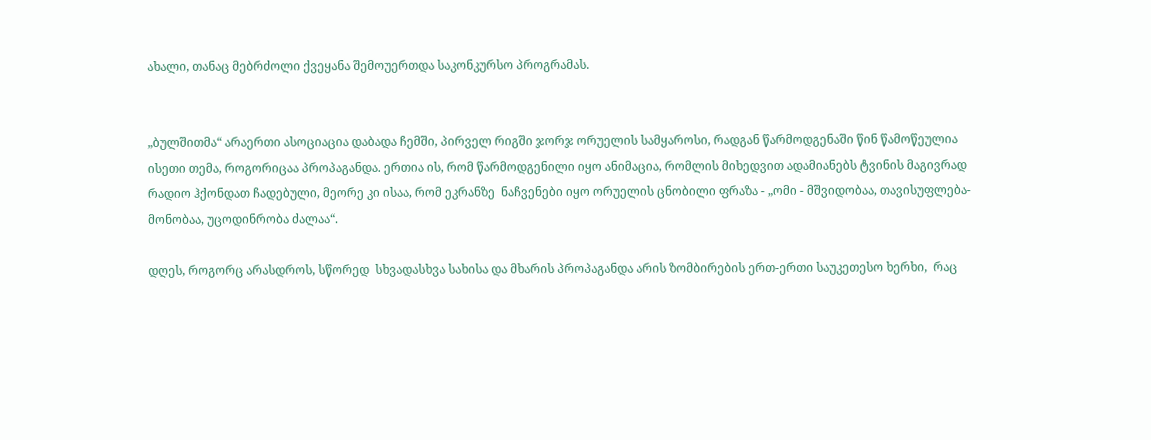ახალი, თანაც მებრძოლი ქვეყანა შემოუერთდა საკონკურსო პროგრამას.


„ბულშითმა“ არაერთი ასოციაცია დაბადა ჩემში, პირველ რიგში ჯორჯ ორუელის სამყაროსი, რადგან წარმოდგენაში წინ წამოწეულია ისეთი თემა, როგორიცაა პროპაგანდა. ერთია ის, რომ წარმოდგენილი იყო ანიმაცია, რომლის მიხედვით ადამიანებს ტვინის მაგივრად რადიო ჰქონდათ ჩადებული, მეორე კი ისაა, რომ ეკრანზე  ნაჩვენები იყო ორუელის ცნობილი ფრაზა - „ომი - მშვიდობაა, თავისუფლება- მონობაა, უცოდინრობა ძალაა“.

დღეს, როგორც არასდროს, სწორედ  სხვადასხვა სახისა და მხარის პროპაგანდა არის ზომბირების ერთ-ერთი საუკეთესო ხერხი,  რაც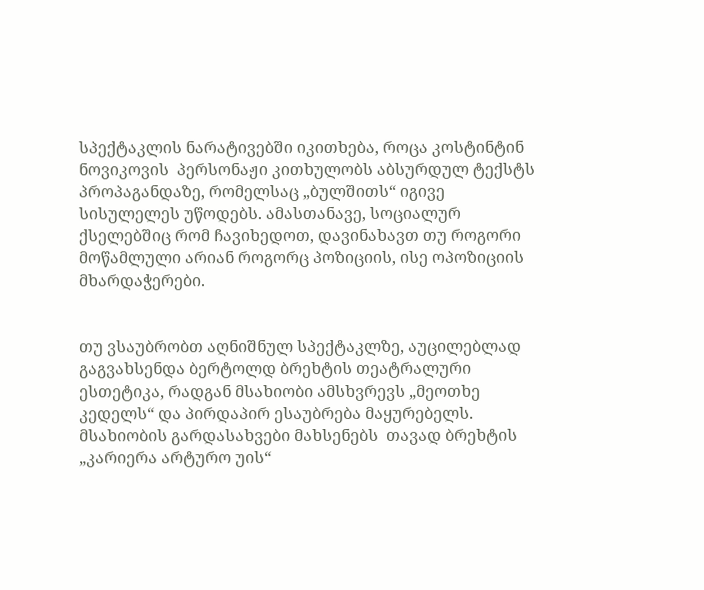სპექტაკლის ნარატივებში იკითხება, როცა კოსტინტინ ნოვიკოვის  პერსონაჟი კითხულობს აბსურდულ ტექსტს პროპაგანდაზე, რომელსაც „ბულშითს“ იგივე სისულელეს უწოდებს. ამასთანავე, სოციალურ ქსელებშიც რომ ჩავიხედოთ, დავინახავთ თუ როგორი მოწამლული არიან როგორც პოზიციის, ისე ოპოზიციის მხარდაჭერები.


თუ ვსაუბრობთ აღნიშნულ სპექტაკლზე, აუცილებლად გაგვახსენდა ბერტოლდ ბრეხტის თეატრალური ესთეტიკა, რადგან მსახიობი ამსხვრევს „მეოთხე კედელს“ და პირდაპირ ესაუბრება მაყურებელს. მსახიობის გარდასახვები მახსენებს  თავად ბრეხტის „კარიერა არტურო უის“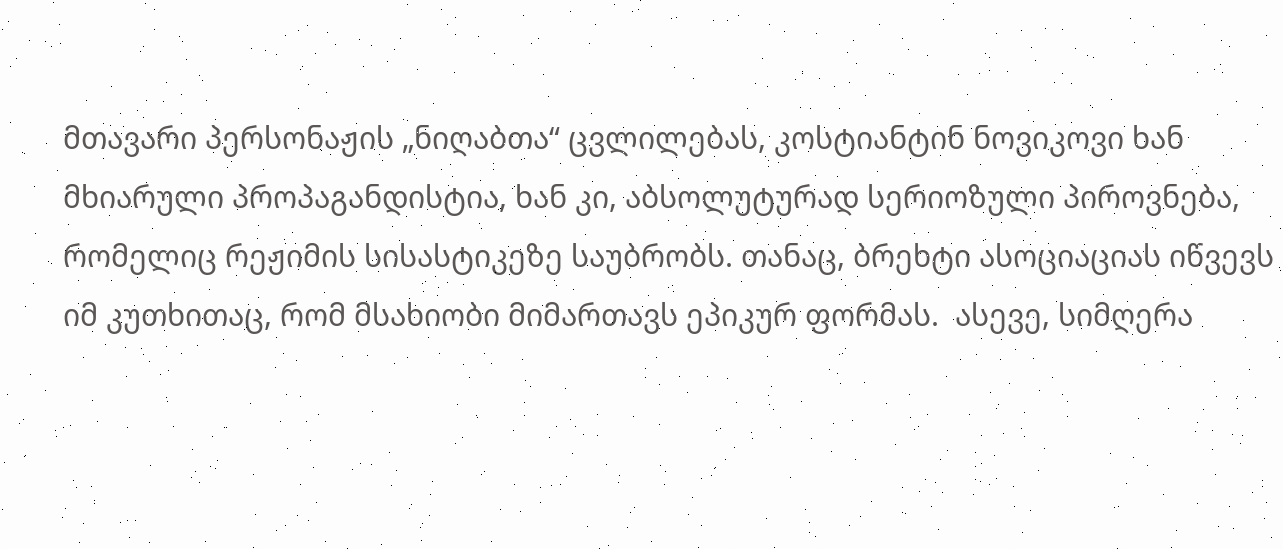მთავარი პერსონაჟის „ნიღაბთა“ ცვლილებას, კოსტიანტინ ნოვიკოვი ხან მხიარული პროპაგანდისტია, ხან კი, აბსოლუტურად სერიოზული პიროვნება, რომელიც რეჟიმის სისასტიკეზე საუბრობს. თანაც, ბრეხტი ასოციაციას იწვევს იმ კუთხითაც, რომ მსახიობი მიმართავს ეპიკურ ფორმას.  ასევე, სიმღერა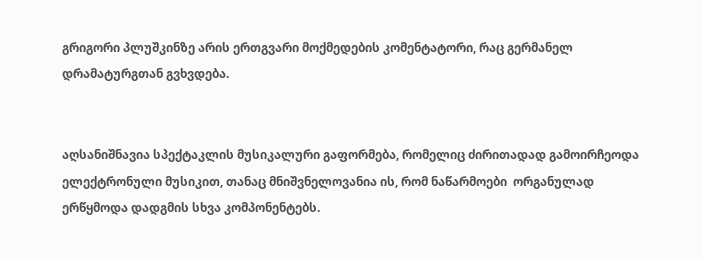გრიგორი პლუშკინზე არის ერთგვარი მოქმედების კომენტატორი, რაც გერმანელ დრამატურგთან გვხვდება.


აღსანიშნავია სპექტაკლის მუსიკალური გაფორმება, რომელიც ძირითადად გამოირჩეოდა ელექტრონული მუსიკით, თანაც მნიშვნელოვანია ის, რომ ნაწარმოები  ორგანულად ერწყმოდა დადგმის სხვა კომპონენტებს.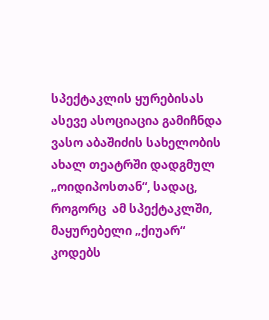სპექტაკლის ყურებისას ასევე ასოციაცია გამიჩნდა ვასო აბაშიძის სახელობის ახალ თეატრში დადგმულ „ოიდიპოსთან“, სადაც, როგორც  ამ სპექტაკლში, მაყურებელი „ქიუარ“ კოდებს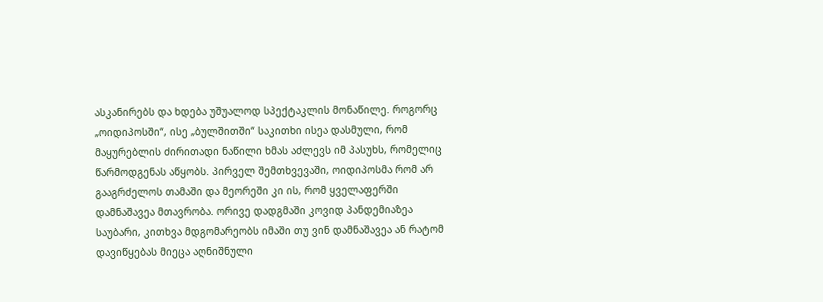ასკანირებს და ხდება უშუალოდ სპექტაკლის მონაწილე. როგორც „ოიდიპოსში“, ისე „ბულშითში“ საკითხი ისეა დასმული, რომ მაყურებლის ძირითადი ნაწილი ხმას აძლევს იმ პასუხს, რომელიც  წარმოდგენას აწყობს. პირველ შემთხვევაში, ოიდიპოსმა რომ არ გააგრძელოს თამაში და მეორეში კი ის, რომ ყველაფერში დამნაშავეა მთავრობა. ორივე დადგმაში კოვიდ პანდემიაზეა საუბარი, კითხვა მდგომარეობს იმაში თუ ვინ დამნაშავეა ან რატომ დავიწყებას მიეცა აღნიშნული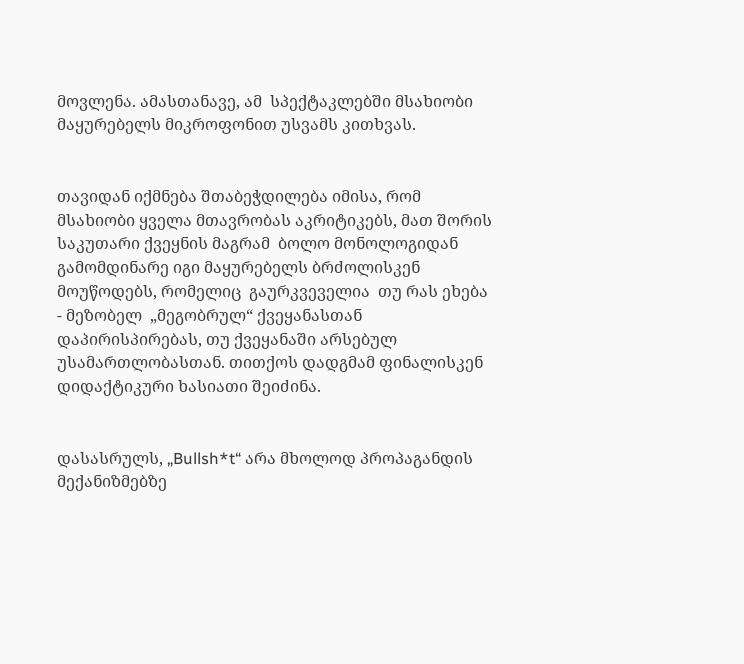მოვლენა. ამასთანავე, ამ  სპექტაკლებში მსახიობი მაყურებელს მიკროფონით უსვამს კითხვას.


თავიდან იქმნება შთაბეჭდილება იმისა, რომ მსახიობი ყველა მთავრობას აკრიტიკებს, მათ შორის საკუთარი ქვეყნის მაგრამ  ბოლო მონოლოგიდან გამომდინარე იგი მაყურებელს ბრძოლისკენ მოუწოდებს, რომელიც  გაურკვეველია  თუ რას ეხება - მეზობელ  „მეგობრულ“ ქვეყანასთან დაპირისპირებას, თუ ქვეყანაში არსებულ უსამართლობასთან. თითქოს დადგმამ ფინალისკენ დიდაქტიკური ხასიათი შეიძინა.


დასასრულს, „Bullsh*t“ არა მხოლოდ პროპაგანდის მექანიზმებზე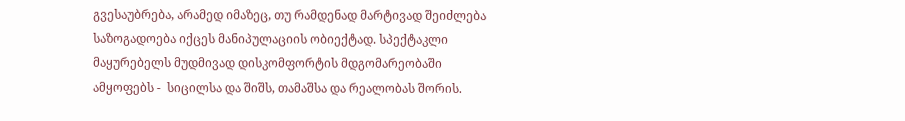გვესაუბრება, არამედ იმაზეც, თუ რამდენად მარტივად შეიძლება საზოგადოება იქცეს მანიპულაციის ობიექტად. სპექტაკლი მაყურებელს მუდმივად დისკომფორტის მდგომარეობაში ამყოფებს -  სიცილსა და შიშს, თამაშსა და რეალობას შორის.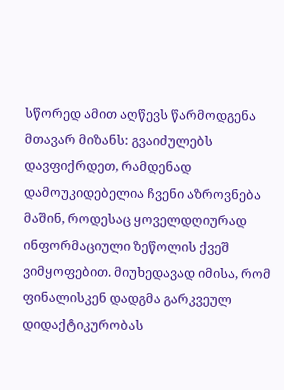სწორედ ამით აღწევს წარმოდგენა მთავარ მიზანს: გვაიძულებს დავფიქრდეთ, რამდენად დამოუკიდებელია ჩვენი აზროვნება მაშინ, როდესაც ყოველდღიურად ინფორმაციული ზეწოლის ქვეშ ვიმყოფებით. მიუხედავად იმისა, რომ ფინალისკენ დადგმა გარკვეულ დიდაქტიკურობას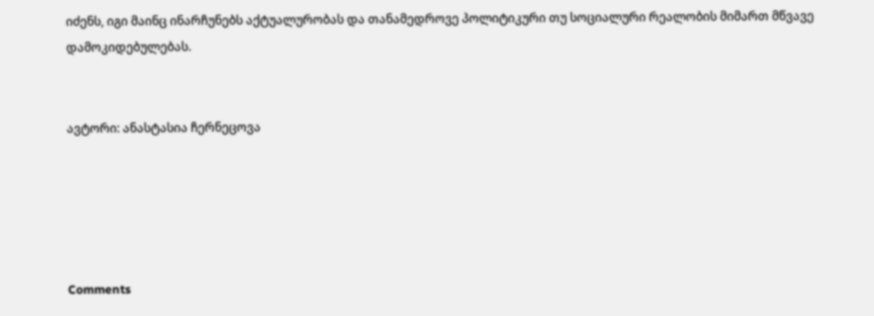იძენს, იგი მაინც ინარჩუნებს აქტუალურობას და თანამედროვე პოლიტიკური თუ სოციალური რეალობის მიმართ მწვავე დამოკიდებულებას.


ავტორი: ანასტასია ჩერნეცოვა





Comments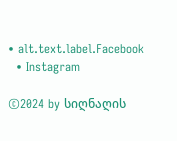• alt.text.label.Facebook
  • Instagram

©2024 by სიღნაღის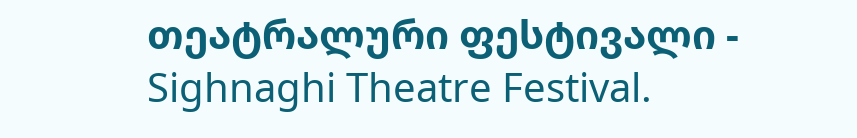თეატრალური ფესტივალი - Sighnaghi Theatre Festival.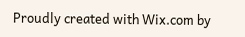Proudly created with Wix.com by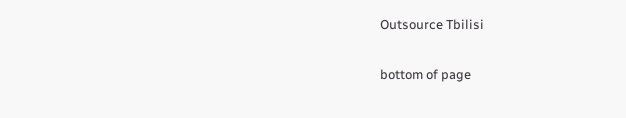Outsource Tbilisi

bottom of page